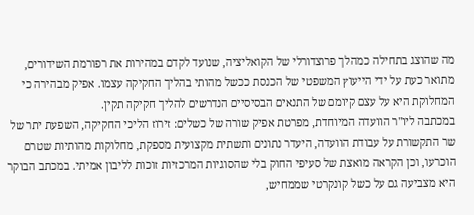מה שהוצג בתחילה כמהלך פרוצדורלי של הקואליציה, שנועד לקדם במהירות את רפורמת השידורים, מתואר כעת על ידי הייעוץ המשפטי של הכנסת ככשל מהותי בהליך החקיקה עצמו. אפיק מבהירה כי המחלוקת היא על עצם קיומם של התנאים הבסיסיים הנדרשים להליך חקיקה תקין.
במכתבה ליו"ר הוועדה המיוחדת, מפרטת אפיק שורה של כשלים: זירוז הליכי החקיקה, השפעת יתר של שר התקשורת על עבודת הוועדה, היעדר נתונים ותשתית מקצועית מספקת, מחלוקות מהותיות שטרם הוכרעו, וכן הקראה מואצת של סעיפי החוק בלי שהסוגיות המרכזיות זוכות לליבון אמיתי. במכתב הבוקר היא מצביעה גם על כשל קונקרטי שממחיש,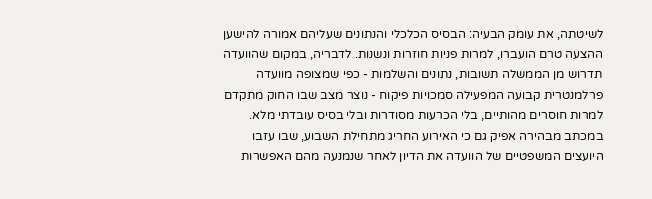לשיטתה, את עומק הבעיה: הבסיס הכלכלי והנתונים שעליהם אמורה להישען ההצעה טרם הועברו, למרות פניות חוזרות ונשנות. לדבריה, במקום שהוועדה תדרוש מן הממשלה תשובות, נתונים והשלמות - כפי שמצופה מוועדה פרלמנטרית קבועה המפעילה סמכויות פיקוח - נוצר מצב שבו החוק מתקדם למרות חוסרים מהותיים, בלי הכרעות מסודרות ובלי בסיס עובדתי מלא.
במכתב מבהירה אפיק גם כי האירוע החריג מתחילת השבוע, שבו עזבו היועצים המשפטיים של הוועדה את הדיון לאחר שנמנעה מהם האפשרות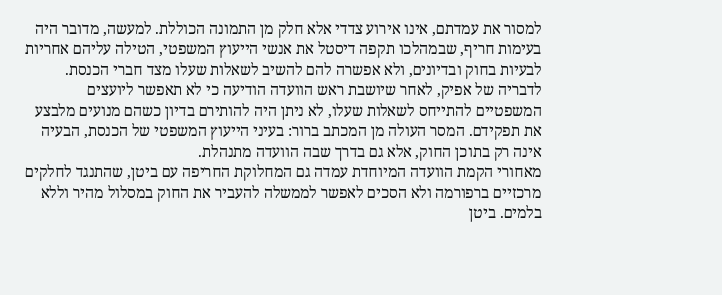למסור את עמדתם, אינו אירוע צדדי אלא חלק מן התמונה הכוללת. למעשה, מדובר היה בעימות חריף, שבמהלכו תקפה דיסטל את אנשי הייעוץ המשפטי, הטילה עליהם אחריות לבעיות בחוק ובדיונים, ולא אפשרה להם להשיב לשאלות שעלו מצד חברי הכנסת. לדבריה של אפיק, לאחר שיושבת ראש הוועדה הודיעה כי לא תאפשר ליועצים המשפטיים להתייחס לשאלות שעלו, לא ניתן היה להותירם בדיון כשהם מנועים מלבצע את תפקידם. המסר העולה מן המכתב ברור: בעיני הייעוץ המשפטי של הכנסת, הבעיה אינה רק בתוכן החוק, אלא גם בדרך שבה הוועדה מתנהלת.
מאחורי הקמת הוועדה המיוחדת עמדה גם המחלוקת החריפה עם ביטן, שהתנגד לחלקים מרכזיים ברפורמה ולא הסכים לאפשר לממשלה להעביר את החוק במסלול מהיר וללא בלמים. ביטן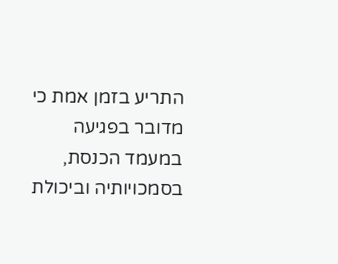התריע בזמן אמת כי מדובר בפגיעה במעמד הכנסת, בסמכויותיה וביכולת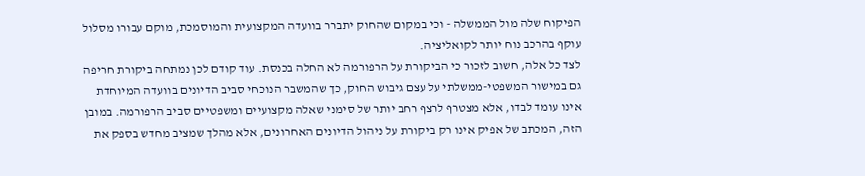הפיקוח שלה מול הממשלה - וכי במקום שהחוק יתברר בוועדה המקצועית והמוסמכת, מוקם עבורו מסלול עוקף בהרכב נוח יותר לקואליציה.
לצד כל אלה, חשוב לזכור כי הביקורת על הרפורמה לא החלה בכנסת. עוד קודם לכן נמתחה ביקורת חריפה גם במישור המשפטי-ממשלתי על עצם גיבוש החוק, כך שהמשבר הנוכחי סביב הדיונים בוועדה המיוחדת אינו עומד לבדו, אלא מצטרף לרצף רחב יותר של סימני שאלה מקצועיים ומשפטיים סביב הרפורמה. במובן הזה, המכתב של אפיק אינו רק ביקורת על ניהול הדיונים האחרונים, אלא מהלך שמציב מחדש בספק את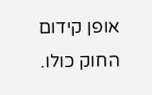אופן קידום החוק כולו.